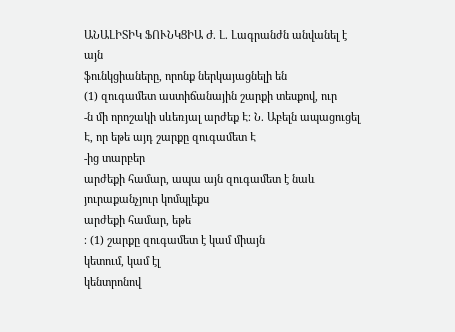ԱՆԱԼԻՏԻԿ ՖՈՒՆԿՑԻԱ Ժ. Լ. Լագրանժն անվանել է այն
ֆունկցիաները, որոնք ներկայացնելի են
(1) զուգամետ աստիճանային շարքի տեսքով, ուր
-ն մի որոշակի սևեռյալ արժեք Է։ Ն. Աբելն ապացուցել Է, որ եթե այդ շարքը զուգամետ Է
-ից տարբեր
արժեքի համար, ապա այն զուգամետ է նաև յուրաքանչյուր կոմպլեքս
արժեքի համար, եթե
։ (1) շարքը զուգամետ է կամ միայն
կետում, կամ էլ
կենտրոնով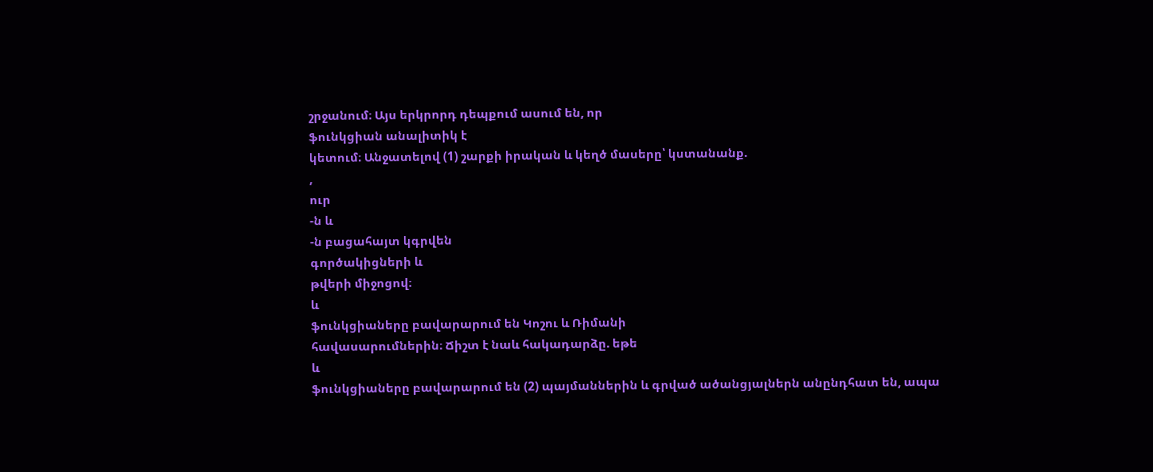շրջանում։ Այս երկրորդ դեպքում ասում են, որ
ֆունկցիան անալիտիկ է
կետում։ Անջատելով (1) շարքի իրական և կեղծ մասերը՝ կստանանք.
,
ուր
-ն և
-ն բացահայտ կգրվեն
գործակիցների և
թվերի միջոցով։
և
ֆունկցիաները բավարարում են Կոշու և Ռիմանի
հավասարումներին։ Ճիշտ է նաև հակադարձը. եթե
և
ֆունկցիաները բավարարում են (2) պայմաններին և գրված ածանցյալներն անընդհատ են, ապա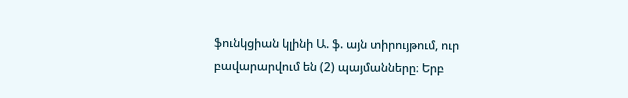ֆունկցիան կլինի Ա. ֆ. այն տիրույթում, ուր բավարարվում են (2) պայմանները։ Երբ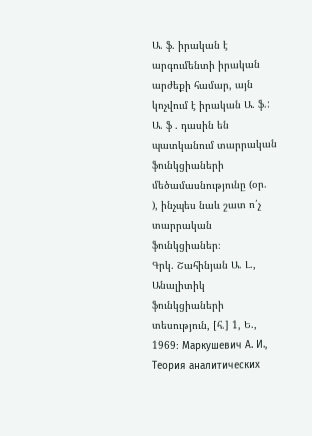Ա. ֆ. իրական է արգումենտի իրական արժեքի համար, այն կոչվում է իրական Ա. ֆ.: Ա. ֆ . դասին են պատկանում տարրական ֆունկցիաների մեծամասնությունը (օր.
), ինչպես նաև շատ ո՛չ տարրական ֆունկցիաներ։
Գրկ. Շահինյան Ա. Լ., Անալիտիկ ֆունկցիաների տեսություն, [հ.] 1, Ե., 1969։ Маркушевич А. И., Теория аналитических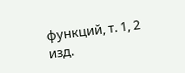функций, т. 1, 2 изд.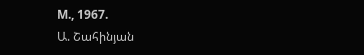М., 1967.
Ա. Շահինյան